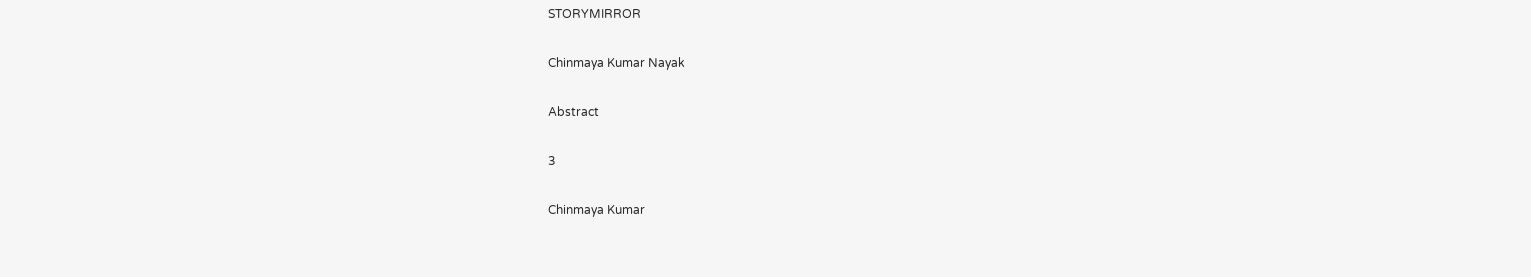STORYMIRROR

Chinmaya Kumar Nayak

Abstract

3

Chinmaya Kumar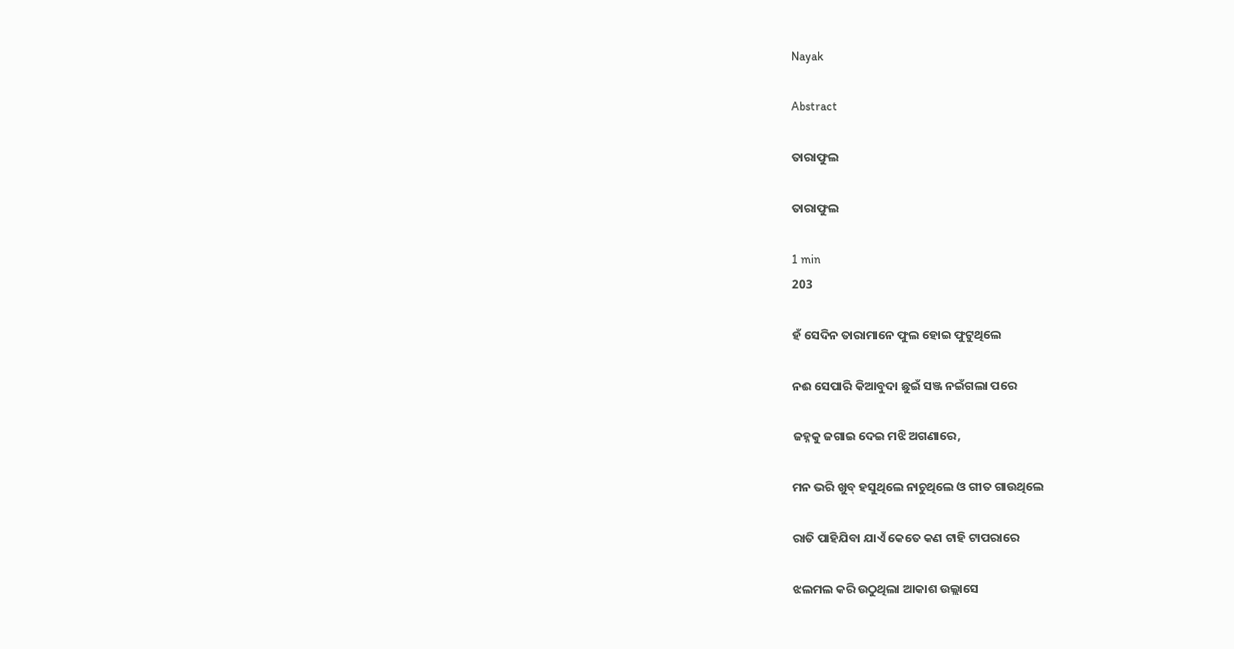Nayak

Abstract

ତାରାଫୁଲ

ତାରାଫୁଲ

1 min
203

ହଁ ସେଦିନ ତାରାମାନେ ଫୁଲ ହୋଇ ଫୁଟୁଥିଲେ

ନଈ ସେପାରି କିଆବୁଦା ଛୁଇଁ ସଞ୍ଜ ନଇଁଗଲା ପରେ

ଜହ୍ନକୁ ଜଗାଇ ଦେଇ ମଝି ଅଗଣାରେ,

ମନ ଭରି ଖୁବ୍ ହସୁଥିଲେ ନାଚୁଥିଲେ ଓ ଗୀତ ଗାଉଥିଲେ

ରାତି ପାହିଯିବା ଯାଏଁ କେତେ କଣ ଟାହି ଟାପରାରେ

ଝଲମଲ କରି ଉଠୁଥିଲା ଆକାଶ ଉଲ୍ଲାସେ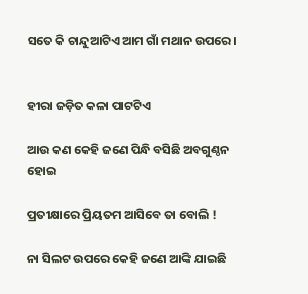ସତେ କି ଚାନ୍ଦୁଆଟିଏ ଆମ ଗାଁ ମଥାନ ଉପରେ।


ହୀରା ଜଡ଼ିତ କଳା ପାଟଟିଏ

ଆଉ କଣ କେହି ଜଣେ ପିନ୍ଧି ବସିଛି ଅବଗୁଣ୍ଠନ ହୋଇ

ପ୍ରତୀକ୍ଷାରେ ପ୍ରିୟତମ ଆସିବେ ତା ବୋଲି !

ନା ସିଲଟ ଉପରେ କେହି ଜଣେ ଆଙ୍କି ଯାଇଛି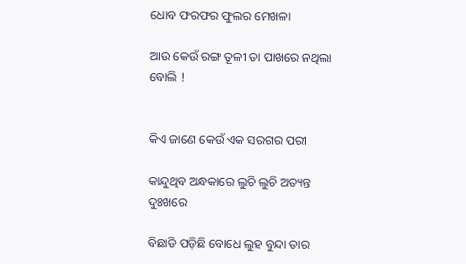ଧୋବ ଫରଫର ଫୁଲର ମେଖଳା

ଆଉ କେଉଁ ରଙ୍ଗ ତୂଳୀ ତା ପାଖରେ ନଥିଲା ବୋଲି !


କିଏ ଜାଣେ କେଉଁ ଏକ ସରଗର ପରୀ

କାନ୍ଦୁଥିବ ଅନ୍ଧକାରେ ଲୁଚି ଲୁଚି ଅତ୍ୟନ୍ତ ଦୁଃଖରେ

ବିଛାଡି ପଡ଼ିଛି ବୋଧେ ଲୁହ ବୁନ୍ଦା ତାର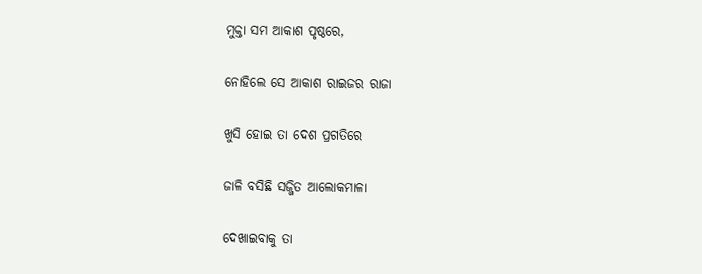ମୁକ୍ତା ସମ ଆକାଶ ପୃଷ୍ଠରେ,

ନୋହିଲେ ସେ ଆକାଶ ରାଇଜର ରାଜା

ଖୁସି ହୋଇ ତା ଦେଶ ପ୍ରଗତିରେ

ଜାଳି ବସିଛି ସଜ୍ଜିତ ଆଲୋକମାଳା

ଦେଖାଇବାକୁ ତା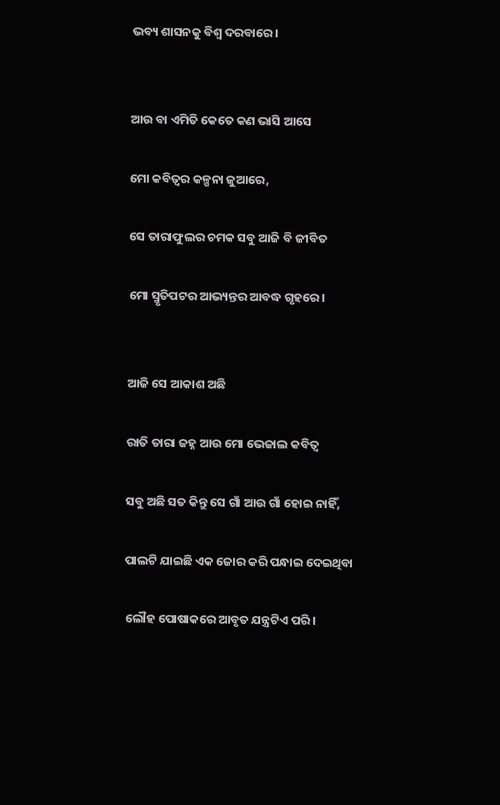ଭବ୍ୟ ଶାସନକୁ ବିଶ୍ଵ ଦରବାରେ।


ଆଉ ବା ଏମିତି କେତେ କଣ ଭାସି ଆସେ

ମୋ କବିତ୍ଵର କଳ୍ପନା ଜୁଆରେ,

ସେ ତାରାଫୁଲର ଚମକ ସବୁ ଆଜି ବି ଜୀବିତ

ମୋ ସ୍ମୃତିପଟର ଆଭ୍ୟନ୍ତର ଆବଦ୍ଧ ଗୃହରେ।


ଆଜି ସେ ଆକାଶ ଅଛି

ରାତି ତାରା ଜହ୍ନ ଆଉ ମୋ ଭେଜାଲ କବିତ୍ଵ

ସବୁ ଅଛି ସତ କିନ୍ତୁ ସେ ଗାଁ ଆଉ ଗାଁ ହୋଇ ନାହିଁ,

ପାଲଟି ଯାଇଛି ଏକ ଜୋର କରି ପନ୍ଧାଇ ଦେଇଥିବା

ଲୌହ ପୋଷାକରେ ଆବୃତ ଯନ୍ତ୍ରଟିଏ ପରି।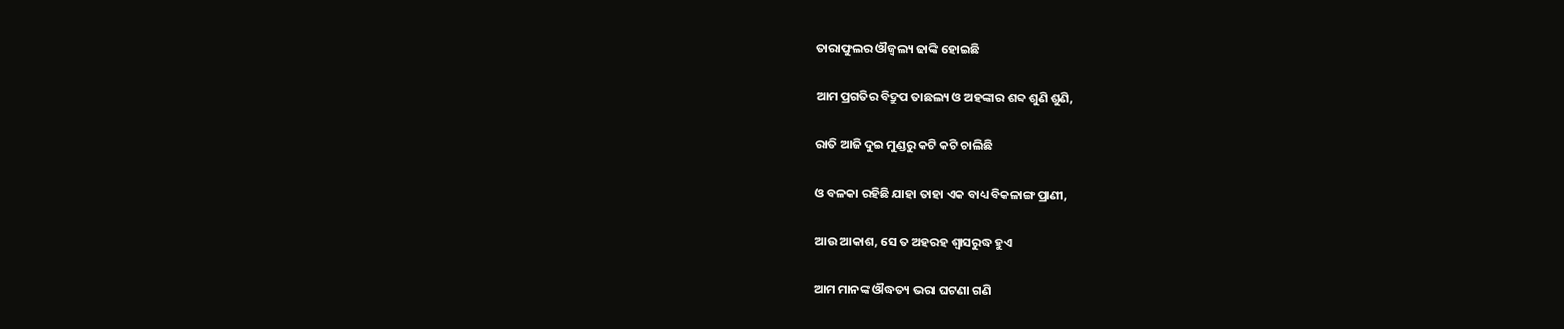ତାରାଫୁଲର ଔଜ୍ଵଲ୍ୟ ଢାଙ୍କି ହୋଇଛି

ଆମ ପ୍ରଗତିର ବିଦ୍ରୁପ ତାଛଲ୍ୟ ଓ ଅହଙ୍କାର ଶବ୍ଦ ଶୁଣି ଶୁଣି,

ରାତି ଆଜି ଦୁଇ ମୁଣ୍ଡରୁ କଟି କଟି ଚାଲିଛି

ଓ ବଳକା ରହିଛି ଯାହା ତାହା ଏକ ବାଧ୍ୟ ବିକଳାଙ୍ଗ ପ୍ରାଣୀ,

ଆଉ ଆକାଶ, ସେ ତ ଅହରହ ଶ୍ୱାସରୁଦ୍ଧ ହୁଏ

ଆମ ମାନଙ୍କ ଔଦ୍ଧତ୍ୟ ଭରା ଘଟଣା ଗଣି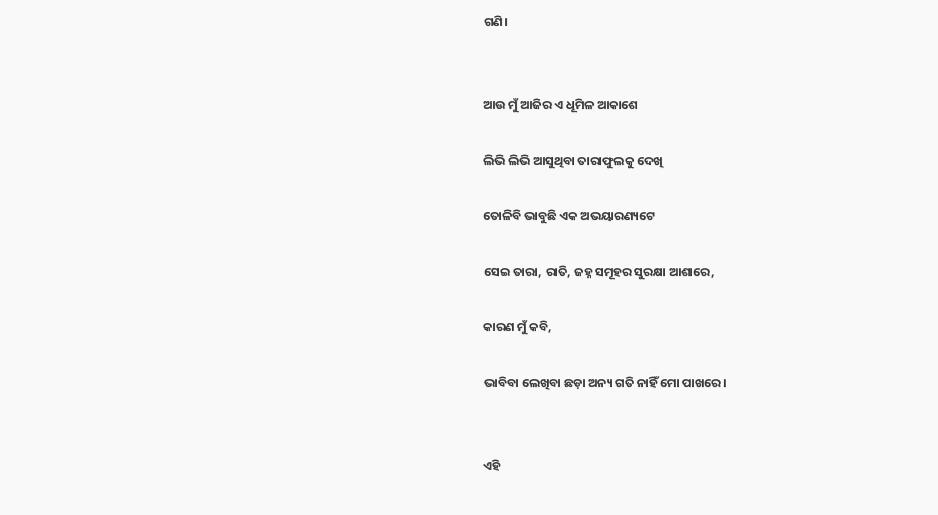ଗଣି।


ଆଉ ମୁଁ ଆଜିର ଏ ଧୂମିଳ ଆକାଶେ

ଲିଭି ଲିଭି ଆସୁଥିବା ତାରାଫୁଲକୁ ଦେଖି

ତୋଳିବି ଭାବୁଛି ଏକ ଅଭୟାରଣ୍ୟଟେ

ସେଇ ତାରା, ରାତି, ଜହ୍ନ ସମୂହର ସୁରକ୍ଷା ଆଶାରେ,

କାରଣ ମୁଁ କବି,

ଭାବିବା ଲେଖିବା ଛଡ଼ା ଅନ୍ୟ ଗତି ନାହିଁ ମୋ ପାଖରେ।


ଏହି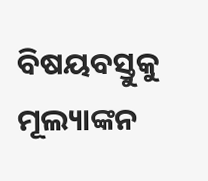ବିଷୟବସ୍ତୁକୁ ମୂଲ୍ୟାଙ୍କନ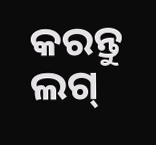କରନ୍ତୁ
ଲଗ୍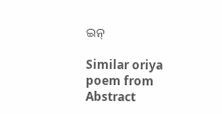ଇନ୍

Similar oriya poem from Abstract